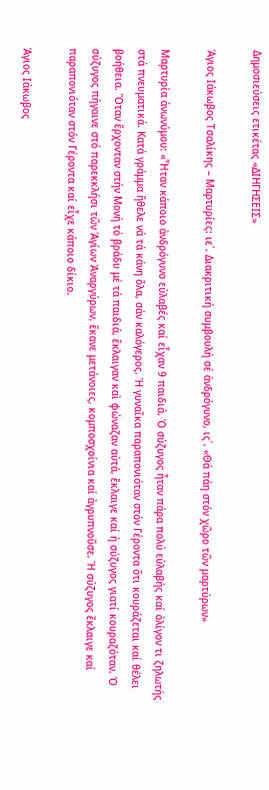Δημοσιεύσεις ετικέτας «ΔΙΗΓΗΣΕΙΣ»

Άγιος Ιάκωβος Τσαλίκης – Μαρτυρίες: ιε΄. Διακριτική συμβουλή σέ ἀνδρόγυνο, ις΄. «Θά πάη στόν χῶρο τῶν μαρτύρων»

Μαρτυρία ἀνωνύμου: «Ἦταν κάποιο ἀνδρόγυνο εὐλαβές καί εἶχαν 9 παιδιά. Ὁ σύζυγος ἦταν πάρα πολύ εὐλαβής καί ὀλίγον τι ζηλωτής στά πνευματικά. Κατά γράμμα ἤθελε νά τά κάνη ὅλα, σάν καλόγερος. Ἡ γυναῖκα παραπονιόταν στόν Γέροντα ὅτι κουράζεται καί θέλει βοήθεια. Ὅταν ἔρχονταν στήν Μονή τό βράδυ μέ τά παιδιά, ἔκλαιγαν καὶ φώναζαν αὐτά, ἔκλαιγε καί ἡ σύζυγος γιατί κουραζόταν. Ὁ σύζυγος πήγαινε στό παρεκκλήσι τῶν Ἁγίων Ἀναργύρων, ἔκανε μετάνοιες, κομποσχοίνια καί ἀγρυπνοῦσε. Ἡ σύζυγος ἔκλαιγε καί παραπονιόταν στόν Γέροντα καί εἶχε κάποιο δίκιο.

Άγιος Ιάκωβος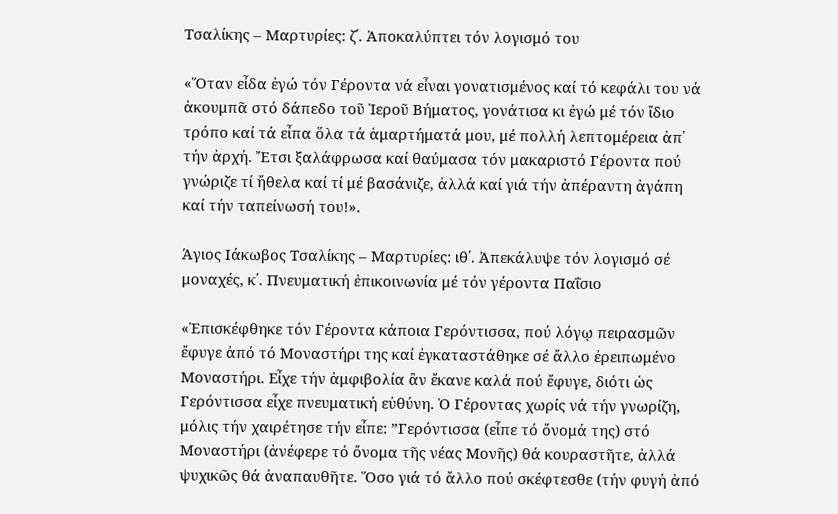Τσαλίκης – Μαρτυρίες: ζ΄. Ἀποκαλύπτει τόν λογισμό του

«Ὅταν εἶδα ἐγώ τόν Γέροντα νά εἶναι γονατισμένος καί τό κεφάλι του νά ἀκουμπᾶ στό δάπεδο τοῦ Ἱεροῦ Βήματος, γονάτισα κι ἐγώ μέ τόν ἴδιο τρόπο καί τά εἶπα ὅλα τά ἁμαρτήματά μου, μέ πολλή λεπτομέρεια ἀπ᾽ τήν ἀρχή. Ἔτσι ξαλάφρωσα καί θαύμασα τόν μακαριστό Γέροντα πού γνώριζε τί ἤθελα καί τί μέ βασάνιζε, ἀλλά καί γιά τήν ἀπέραντη ἀγάπη καί τήν ταπείνωσή του!».

Άγιος Ιάκωβος Τσαλίκης – Μαρτυρίες: ιθ΄. Ἀπεκάλυψε τόν λογισμό σέ μοναχές, κ΄. Πνευματική ἐπικοινωνία μέ τόν γέροντα Παΐσιο

«Ἐπισκέφθηκε τόν Γέροντα κάποια Γερόντισσα, πού λόγῳ πειρασμῶν ἔφυγε ἀπό τό Μοναστήρι της καί ἐγκαταστάθηκε σέ ἄλλο ἐρειπωμένο Μοναστήρι. Εἶχε τήν ἀμφιβολία ἂν ἔκανε καλά πού ἔφυγε, διότι ὡς Γερόντισσα εἶχε πνευματική εὐθύνη. Ὁ Γέροντας χωρίς νά τήν γνωρίζη, μόλις τήν χαιρέτησε τήν εἶπε: ”Γερόντισσα (εἶπε τό ὄνομά της) στό Μοναστήρι (ἀνέφερε τό ὄνομα τῆς νέας Μονῆς) θά κουραστῆτε, ἀλλά ψυχικῶς θά ἀναπαυθῆτε. Ὅσο γιά τό ἄλλο πού σκέφτεσθε (τήν φυγή ἀπό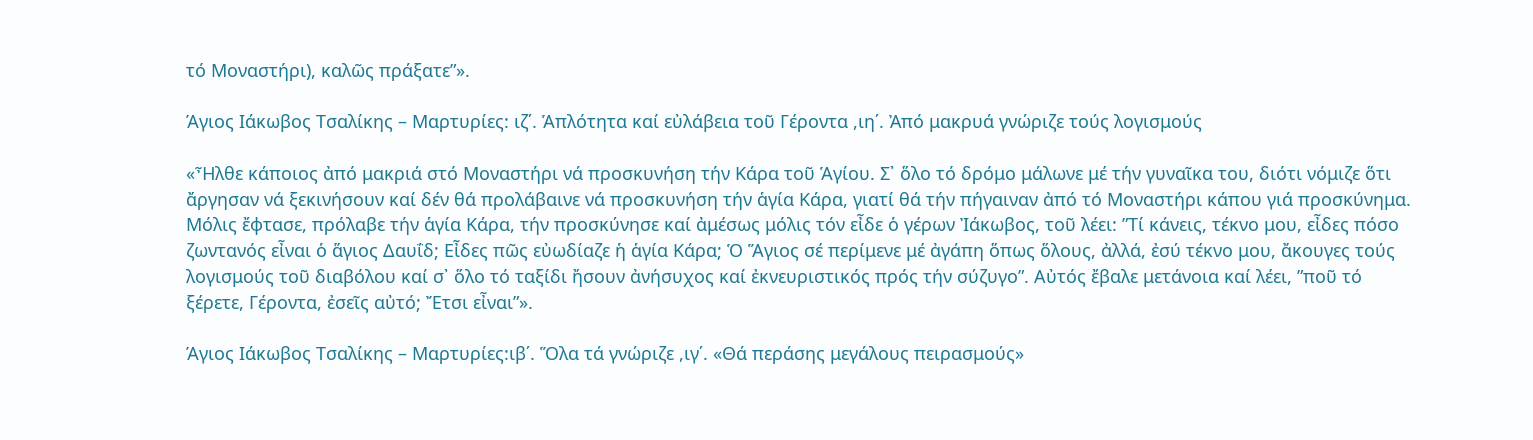τό Μοναστήρι), καλῶς πράξατε”».

Άγιος Ιάκωβος Τσαλίκης – Μαρτυρίες: ιζ΄. Ἁπλότητα καί εὐλάβεια τοῦ Γέροντα ,ιη΄. Ἀπό μακρυά γνώριζε τούς λογισμούς

«Ἦλθε κάποιος ἀπό μακριά στό Μοναστήρι νά προσκυνήση τήν Κάρα τοῦ Ἁγίου. Σ᾽ ὅλο τό δρόμο μάλωνε μέ τήν γυναῖκα του, διότι νόμιζε ὅτι ἄργησαν νά ξεκινήσουν καί δέν θά προλάβαινε νά προσκυνήση τήν ἁγία Κάρα, γιατί θά τήν πήγαιναν ἀπό τό Μοναστήρι κάπου γιά προσκύνημα. Μόλις ἔφτασε, πρόλαβε τήν ἁγία Κάρα, τήν προσκύνησε καί ἀμέσως μόλις τόν εἶδε ὁ γέρων Ἰάκωβος, τοῦ λέει: ”Τί κάνεις, τέκνο μου, εἶδες πόσο ζωντανός εἶναι ὁ ἅγιος Δαυΐδ; Εἶδες πῶς εὐωδίαζε ἡ ἁγία Κάρα; Ὁ Ἅγιος σέ περίμενε μέ ἀγάπη ὅπως ὅλους, ἀλλά, ἐσύ τέκνο μου, ἄκουγες τούς λογισμούς τοῦ διαβόλου καί σ᾽ ὅλο τό ταξίδι ἤσουν ἀνήσυχος καί ἐκνευριστικός πρός τήν σύζυγο”. Αὐτός ἔβαλε μετάνοια καί λέει, ”ποῦ τό ξέρετε, Γέροντα, ἐσεῖς αὐτό; Ἔτσι εἶναι”».

Άγιος Ιάκωβος Τσαλίκης – Μαρτυρίες:ιβ΄. Ὅλα τά γνώριζε ,ιγ΄. «Θά περάσης μεγάλους πειρασμούς»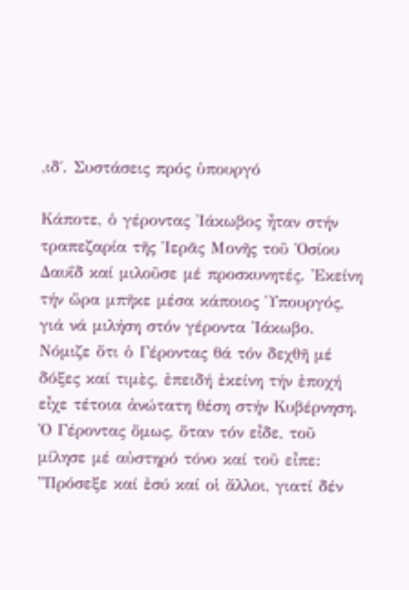,ιδ΄. Συστάσεις πρός ὑπουργό

Κάποτε, ὁ γέροντας Ἰάκωβος ἦταν στήν τραπεζαρία τῆς Ἱερᾶς Μονῆς τοῦ Ὁσίου Δαυΐδ καί μιλοῦσε μέ προσκυνητές. Ἐκείνη τήν ὥρα μπῆκε μέσα κάποιος Ὑπουργός, γιά νά μιλήση στόν γέροντα Ἰάκωβο. Νόμιζε ὅτι ὁ Γέροντας θά τόν δεχθῆ μέ δόξες καί τιμὲς, ἐπειδή ἐκείνη τήν ἐποχή εἶχε τέτοια ἀνώτατη θέση στήν Κυβέρνηση. Ὁ Γέροντας ὅμως, ὅταν τόν εἶδε, τοῦ μίλησε μέ αὐστηρό τόνο καί τοῦ εἶπε: ”Πρόσεξε καί ἐσύ καί οἱ ἄλλοι, γιατί δέν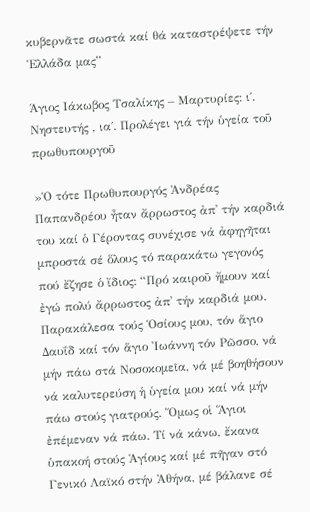κυβερνᾶτε σωστά καί θά καταστρέψετε τήν Ἑλλάδα μας”

Άγιος Ιάκωβος Τσαλίκης – Μαρτυρίες: ι΄. Νηστευτής , ια΄. Προλέγει γιά τήν ὑγεία τοῦ πρωθυπουργοῦ

»Ὁ τότε Πρωθυπουργός Ἀνδρέας Παπανδρέου ἦταν ἄρρωστος ἀπ᾽ τήν καρδιά του καί ὁ Γέροντας συνέχισε νά ἀφηγῆται μπροστά σέ ὅλους τό παρακάτω γεγονός πού ἔζησε ὁ ἴδιος: “Πρό καιροῦ ἤμουν καί ἐγώ πολύ ἄρρωστος ἀπ᾽ τήν καρδιά μου. Παρακάλεσα τούς Ὁσίους μου, τόν ἅγιο Δαυΐδ καί τόν ἅγιο Ἰωάννη τόν Ρῶσσο, νά μήν πάω στά Νοσοκομεῖα, νά μέ βοηθήσουν νά καλυτερεύση ἡ ὑγεία μου καί νά μήν πάω στούς γιατρούς. Ὅμως οἱ Ἅγιοι ἐπέμεναν νά πάω. Τί νά κάνω, ἔκανα ὑπακοή στούς Ἁγίους καί μέ πῆγαν στό Γενικό Λαϊκό στήν Ἀθήνα, μέ βάλανε σέ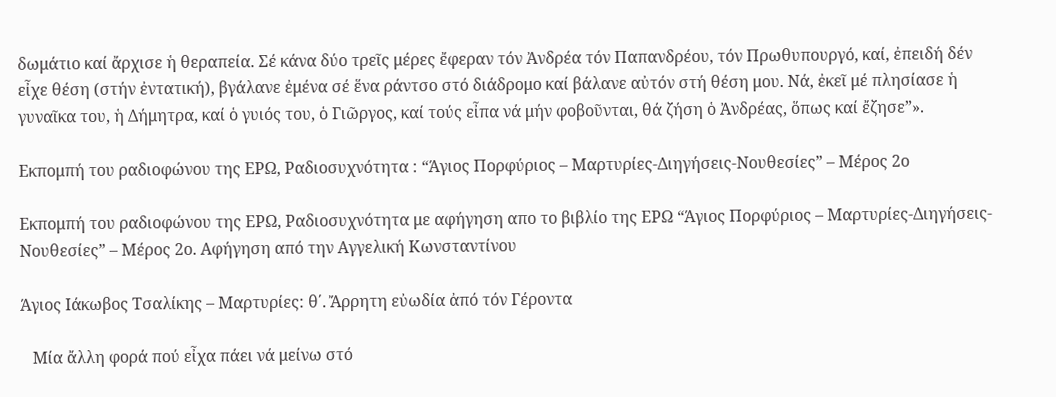δωμάτιο καί ἄρχισε ἡ θεραπεία. Σέ κάνα δύο τρεῖς μέρες ἔφεραν τόν Ἀνδρέα τόν Παπανδρέου, τόν Πρωθυπουργό, καί, ἐπειδή δέν εἶχε θέση (στήν ἐντατική), βγάλανε ἐμένα σέ ἕνα ράντσο στό διάδρομο καί βάλανε αὐτόν στή θέση μου. Νά, ἐκεῖ μέ πλησίασε ἡ γυναῖκα του, ἡ Δήμητρα, καί ὁ γυιός του, ὁ Γιῶργος, καί τούς εἶπα νά μήν φοβοῦνται, θά ζήση ὁ Ἀνδρέας, ὅπως καί ἔζησε”».

Εκπομπή του ραδιοφώνου της ΕΡΩ, Ραδιοσυχνότητα : “Άγιος Πορφύριος – Μαρτυρίες-Διηγήσεις-Νουθεσίες” – Μέρος 2ο

Εκπομπή του ραδιοφώνου της ΕΡΩ, Ραδιοσυχνότητα με αφήγηση απο το βιβλίο της ΕΡΩ “Άγιος Πορφύριος – Μαρτυρίες-Διηγήσεις-Νουθεσίες” – Μέρος 2ο. Αφήγηση από την Αγγελική Κωνσταντίνου

Άγιος Ιάκωβος Τσαλίκης – Μαρτυρίες: θ΄. Ἄρρητη εὐωδία ἀπό τόν Γέροντα

   Μία ἄλλη φορά πού εἶχα πάει νά μείνω στό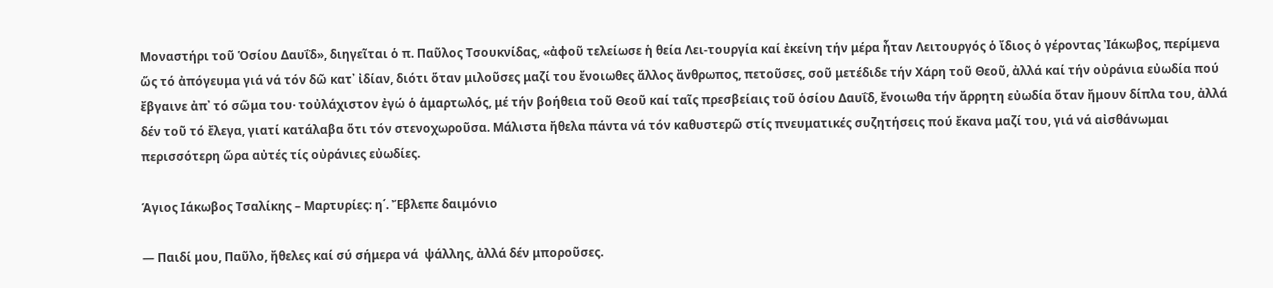Μοναστήρι τοῦ Ὁσίου Δαυΐδ», διηγεῖται ὁ π. Παῦλος Τσουκνίδας, «ἀφοῦ τελείωσε ἡ θεία Λει-τουργία καί ἐκείνη τήν μέρα ἦταν Λειτουργός ὁ ἴδιος ὁ γέροντας Ἰάκωβος, περίμενα ὥς τό ἀπόγευμα γιά νά τόν δῶ κατ᾽ ἰδίαν, διότι ὅταν μιλοῦσες μαζί του ἔνοιωθες ἄλλος ἄνθρωπος, πετοῦσες, σοῦ μετέδιδε τήν Χάρη τοῦ Θεοῦ, ἀλλά καί τήν οὐράνια εὐωδία πού ἔβγαινε ἀπ᾽ τό σῶμα του· τοὐλάχιστον ἐγώ ὁ ἁμαρτωλός, μέ τήν βοήθεια τοῦ Θεοῦ καί ταῖς πρεσβείαις τοῦ ὁσίου Δαυΐδ, ἔνοιωθα τήν ἄρρητη εὐωδία ὅταν ἤμουν δίπλα του, ἀλλά δέν τοῦ τό ἔλεγα, γιατί κατάλαβα ὅτι τόν στενοχωροῦσα. Μάλιστα ἤθελα πάντα νά τόν καθυστερῶ στίς πνευματικές συζητήσεις πού ἔκανα μαζί του, γιά νά αἰσθάνωμαι περισσότερη ὥρα αὐτές τίς οὐράνιες εὐωδίες.

Άγιος Ιάκωβος Τσαλίκης – Μαρτυρίες: η΄. Ἔβλεπε δαιμόνιο

— Παιδί μου, Παῦλο, ἤθελες καί σύ σήμερα νά  ψάλλης, ἀλλά δέν μποροῦσες.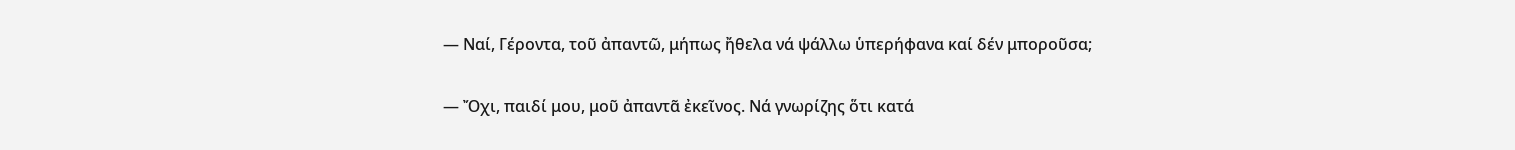— Ναί, Γέροντα, τοῦ ἀπαντῶ, μήπως ἤθελα νά ψάλλω ὑπερήφανα καί δέν μποροῦσα;

— Ὄχι, παιδί μου, μοῦ ἀπαντᾶ ἐκεῖνος. Νά γνωρίζης ὅτι κατά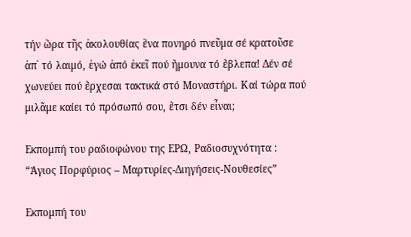τήν ὥρα τῆς ἀκολουθίας ἕνα πονηρό πνεῦμα σέ κρατοῦσε ἀπ᾽ τό λαιμό, ἐγώ ἀπό ἐκεῖ πού ἤμουνα τό ἔβλεπα! Δέν σέ χωνεύει πού ἔρχεσαι τακτικά στό Μοναστήρι. Καί τώρα πού μιλᾶμε καίει τό πρόσωπό σου, ἔτσι δέν εἶναι;

Εκπομπή του ραδιοφώνου της ΕΡΩ, Ραδιοσυχνότητα : “Άγιος Πορφύριος – Μαρτυρίες-Διηγήσεις-Νουθεσίες”

Εκπομπή του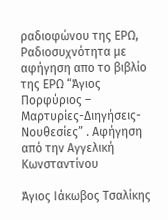ραδιοφώνου της ΕΡΩ, Ραδιοσυχνότητα με αφήγηση απο το βιβλίο της ΕΡΩ “Άγιος Πορφύριος – Μαρτυρίες-Διηγήσεις-Νουθεσίες” . Αφήγηση από την Αγγελική Κωνσταντίνου

Άγιος Ιάκωβος Τσαλίκης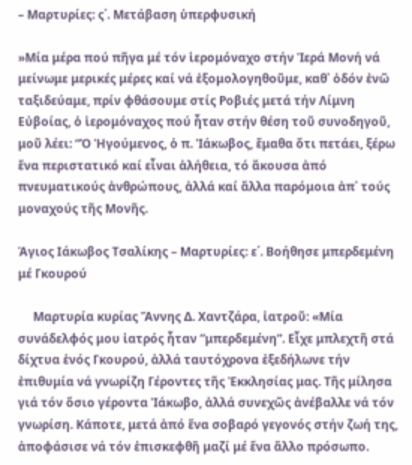– Μαρτυρίες: ς΄. Μετάβαση ὑπερφυσική

»Μία μέρα πού πῆγα μέ τόν ἱερομόναχο στήν Ἱερά Μονή νά μείνωμε μερικές μέρες καί νά ἐξομολογηθοῦμε, καθ᾽ ὁδόν ἐνῶ ταξιδεύαμε, πρίν φθάσουμε στίς Ροβιές μετά τήν Λίμνη Εὐβοίας, ὁ ἱερομόναχος πού ἦταν στήν θέση τοῦ συνοδηγοῦ, μοῦ λέει: “Ὁ Ἡγούμενος, ὁ π. Ἰάκωβος, ἔμαθα ὅτι πετάει, ξέρω ἕνα περιστατικό καί εἶναι ἀλήθεια, τό ἄκουσα ἀπό πνευματικούς ἀνθρώπους, ἀλλά καί ἄλλα παρόμοια ἀπ᾽ τούς μοναχούς τῆς Μονῆς.

Άγιος Ιάκωβος Τσαλίκης – Μαρτυρίες: ε΄. Βοήθησε μπερδεμένη μέ Γκουρού

     Μαρτυρία κυρίας Ἄννης Δ. Χαντζάρα, ἰατροῦ: «Μία συνάδελφός μου ἰατρός ἦταν ”μπερδεμένη”. Εἶχε μπλεχτῆ στά δίχτυα ἑνός Γκουρού, ἀλλά ταυτόχρονα ἐξεδήλωνε τήν ἐπιθυμία νά γνωρίζη Γέροντες τῆς Ἐκκλησίας μας. Τῆς μίλησα γιά τόν ὅσιο γέροντα Ἰάκωβο, ἀλλά συνεχῶς ἀνέβαλλε νά τόν γνωρίση. Κάποτε, μετά ἀπό ἕνα σοβαρό γεγονός στήν ζωή της, ἀποφάσισε νά τόν ἐπισκεφθῆ μαζί μέ ἕνα ἄλλο πρόσωπο.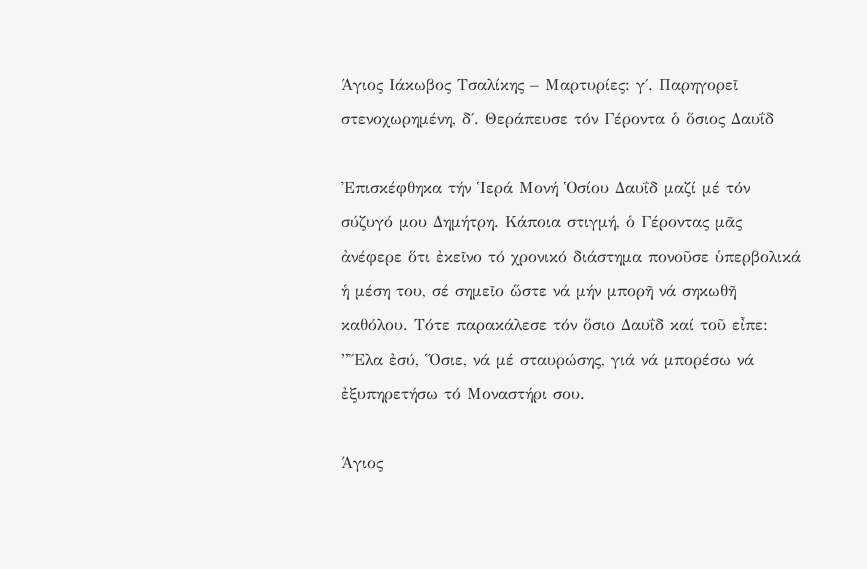Άγιος Ιάκωβος Τσαλίκης – Μαρτυρίες: γ΄. Παρηγορεῖ στενοχωρημένη, δ΄. Θεράπευσε τόν Γέροντα ὁ ὅσιος Δαυΐδ

Ἐπισκέφθηκα τήν Ἱερά Μονή Ὁσίου Δαυΐδ μαζί μέ τόν σύζυγό μου Δημήτρη. Κάποια στιγμή, ὁ Γέροντας μᾶς ἀνέφερε ὅτι ἐκεῖνο τό χρονικό διάστημα πονοῦσε ὑπερβολικά ἡ μέση του, σέ σημεῖο ὥστε νά μήν μπορῆ νά σηκωθῆ καθόλου. Τότε παρακάλεσε τόν ὅσιο Δαυΐδ καί τοῦ εἶπε: ”Ἔλα ἐσύ, Ὅσιε, νά μέ σταυρώσης, γιά νά μπορέσω νά ἐξυπηρετήσω τό Μοναστήρι σου.

Άγιος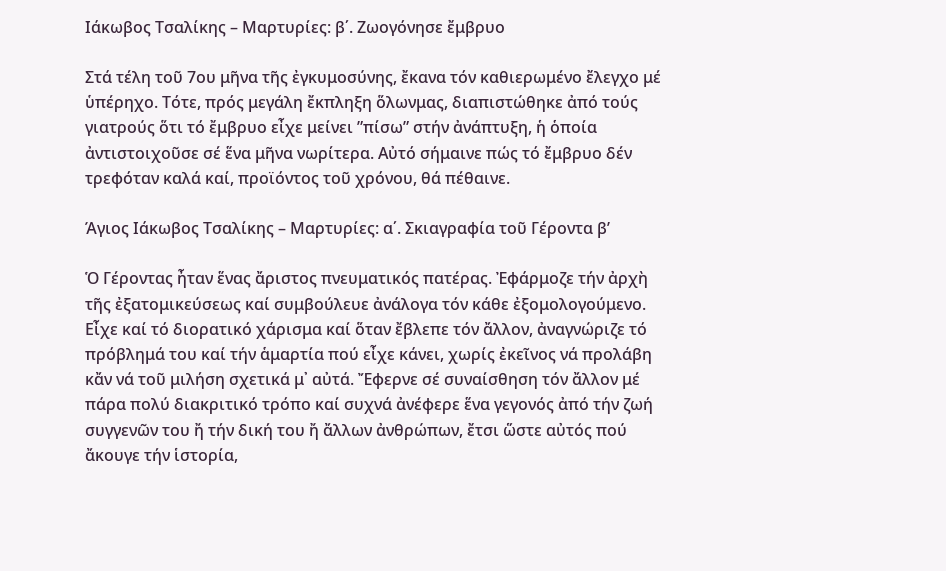Ιάκωβος Τσαλίκης – Μαρτυρίες: β΄. Ζωογόνησε ἔμβρυο

Στά τέλη τοῦ 7ου μῆνα τῆς ἐγκυμοσύνης, ἔκανα τόν καθιερωμένο ἔλεγχο μέ ὑπέρηχο. Τότε, πρός μεγάλη ἔκπληξη ὅλωνμας, διαπιστώθηκε ἀπό τούς γιατρούς ὅτι τό ἔμβρυο εἶχε μείνει ”πίσω” στήν ἀνάπτυξη, ἡ ὁποία ἀντιστοιχοῦσε σέ ἕνα μῆνα νωρίτερα. Αὐτό σήμαινε πώς τό ἔμβρυο δέν τρεφόταν καλά καί, προϊόντος τοῦ χρόνου, θά πέθαινε.

Άγιος Ιάκωβος Τσαλίκης – Μαρτυρίες: α΄. Σκιαγραφία τοῦ Γέροντα β’

Ὁ Γέροντας ἦταν ἕνας ἄριστος πνευματικός πατέρας. Ἐφάρμοζε τήν ἀρχὴ τῆς ἐξατομικεύσεως καί συμβούλευε ἀνάλογα τόν κάθε ἐξομολογούμενο. Εἶχε καί τό διορατικό χάρισμα καί ὅταν ἔβλεπε τόν ἄλλον, ἀναγνώριζε τό πρόβλημά του καί τήν ἁμαρτία πού εἶχε κάνει, χωρίς ἐκεῖνος νά προλάβη κἄν νά τοῦ μιλήση σχετικά μ᾽ αὐτά. Ἔφερνε σέ συναίσθηση τόν ἄλλον μέ πάρα πολύ διακριτικό τρόπο καί συχνά ἀνέφερε ἕνα γεγονός ἀπό τήν ζωή συγγενῶν του ἤ τήν δική του ἤ ἄλλων ἀνθρώπων, ἔτσι ὥστε αὐτός πού ἄκουγε τήν ἱστορία,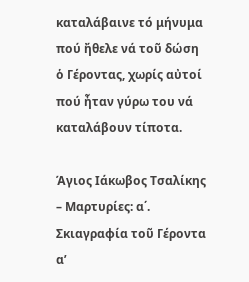καταλάβαινε τό μήνυμα πού ἤθελε νά τοῦ δώση ὁ Γέροντας, χωρίς αὐτοί πού ἦταν γύρω του νά καταλάβουν τίποτα.

Άγιος Ιάκωβος Τσαλίκης – Μαρτυρίες: α΄. Σκιαγραφία τοῦ Γέροντα α’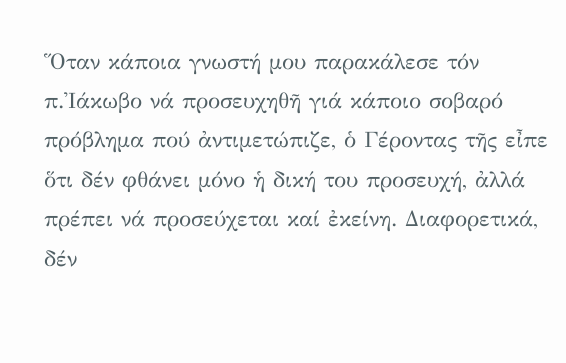Ὅταν κάποια γνωστή μου παρακάλεσε τόν π.Ἰάκωβο νά προσευχηθῆ γιά κάποιο σοβαρό πρόβλημα πού ἀντιμετώπιζε, ὁ Γέροντας τῆς εἶπε ὅτι δέν φθάνει μόνο ἡ δική του προσευχή, ἀλλά πρέπει νά προσεύχεται καί ἐκείνη. Διαφορετικά, δέν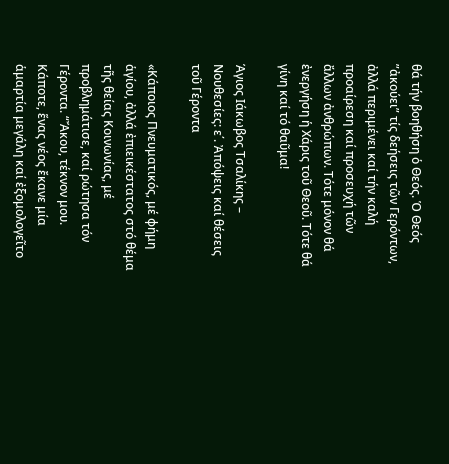θά τήν βοηθήση ὁ Θεός. Ὁ Θεός ”ἀκούει” τίς δεήσεις τῶν Γερόντων, ἀλλά περιμένει καί τήν καλή προαίρεση καί προσευχή τῶν ἄλλων ἀνθρώπων. Τότε μόνον θά ἐνεργήση ἡ Χάρις τοῦ Θεοῦ. Τότε θά γίνη καί τό θαῦμα!

Άγιος Ιάκωβος Τσαλίκης – Νουθεσίες: ε΄. Ἀπόψεις καί θέσεις τοῦ Γέροντα

«Κάποιος Πνευματικός, μέ φήμη ἁγίου, ἀλλά ἐπιεικέστατος στό θέμα τῆς θείας Κοινωνίας, μέ προβλημάτισε, καί ρώτησα τόν Γέροντα. “Ἄκου, τέκνον μου. Κάποτε, ἕνας νέος ἔκανε μία ἁμαρτία μεγάλη καί ἐξομολογεῖτο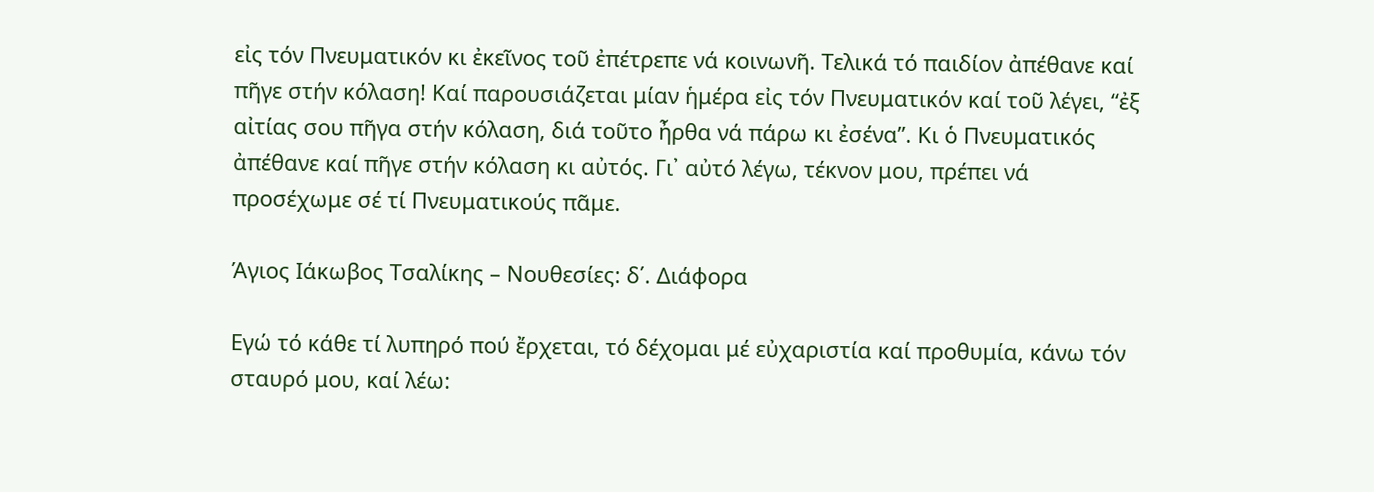εἰς τόν Πνευματικόν κι ἐκεῖνος τοῦ ἐπέτρεπε νά κοινωνῆ. Τελικά τό παιδίον ἀπέθανε καί πῆγε στήν κόλαση! Καί παρουσιάζεται μίαν ἡμέρα εἰς τόν Πνευματικόν καί τοῦ λέγει, “ἐξ αἰτίας σου πῆγα στήν κόλαση, διά τοῦτο ἦρθα νά πάρω κι ἐσένα”. Κι ὁ Πνευματικός ἀπέθανε καί πῆγε στήν κόλαση κι αὐτός. Γι᾽ αὐτό λέγω, τέκνον μου, πρέπει νά προσέχωμε σέ τί Πνευματικούς πᾶμε.

Άγιος Ιάκωβος Τσαλίκης – Νουθεσίες: δ΄. Διάφορα

Εγώ τό κάθε τί λυπηρό πού ἔρχεται, τό δέχομαι μέ εὐχαριστία καί προθυμία, κάνω τόν σταυρό μου, καί λέω: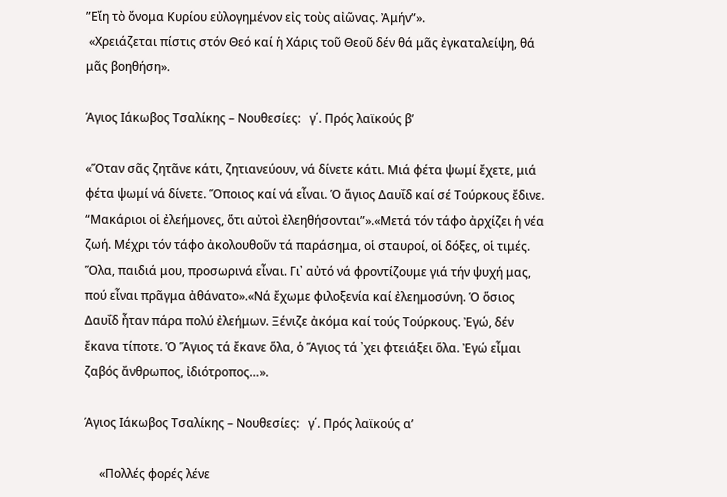”Εἴη τὸ ὄνομα Κυρίου εὐλογημένον εἰς τοὺς αἰῶνας. Ἀμήν”».
 «Χρειάζεται πίστις στόν Θεό καί ἡ Χάρις τοῦ Θεοῦ δέν θά μᾶς ἐγκαταλείψη, θά μᾶς βοηθήση».

Άγιος Ιάκωβος Τσαλίκης – Νουθεσίες:   γ΄. Πρός λαϊκούς β’

«Ὅταν σᾶς ζητᾶνε κάτι, ζητιανεύουν, νά δίνετε κάτι. Μιά φέτα ψωμί ἔχετε, μιά φέτα ψωμί νά δίνετε. Ὅποιος καί νά εἶναι. Ὁ ἅγιος Δαυΐδ καί σέ Τούρκους ἔδινε. “Μακάριοι οἱ ἐλεήμονες, ὅτι αὐτοὶ ἐλεηθήσονται”».«Μετά τόν τάφο ἀρχίζει ἡ νέα ζωή. Μέχρι τόν τάφο ἀκολουθοῦν τά παράσημα, οἱ σταυροί, οἱ δόξες, οἱ τιμές. Ὅλα, παιδιά μου, προσωρινά εἶναι. Γι᾽ αὐτό νά φροντίζουμε γιά τήν ψυχή μας, πού εἶναι πρᾶγμα ἀθάνατο».«Νά ἔχωμε φιλοξενία καί ἐλεημοσύνη. Ὁ ὅσιος Δαυΐδ ἦταν πάρα πολύ ἐλεήμων. Ξένιζε ἀκόμα καί τούς Τούρκους. Ἐγώ, δέν ἔκανα τίποτε. Ὁ Ἅγιος τά ἔκανε ὅλα, ὁ Ἅγιος τά ᾽χει φτειάξει ὅλα. Ἐγώ εἶμαι ζαβός ἄνθρωπος, ἰδιότροπος…».

Άγιος Ιάκωβος Τσαλίκης – Νουθεσίες:   γ΄. Πρός λαϊκούς α’

     «Πολλές φορές λένε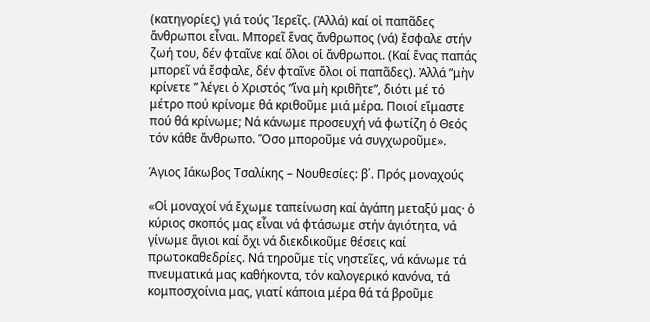(κατηγορίες) γιά τούς Ἱερεῖς. (Ἀλλά) καί οἱ παπᾶδες ἄνθρωποι εἶναι. Μπορεῖ ἕνας ἄνθρωπος (νά) ἔσφαλε στήν ζωή του, δέν φταῖνε καί ὅλοι οἱ ἄνθρωποι. (Καί ἕνας παπάς μπορεῖ νά ἔσφαλε, δέν φταῖνε ὅλοι οἱ παπᾶδες). Ἀλλά ”μὴν κρίνετε ” λέγει ὁ Χριστός ”ἵνα μὴ κριθῆτε”, διότι μέ τό μέτρο πού κρίνομε θά κριθοῦμε μιά μέρα. Ποιοί εἴμαστε πού θά κρίνωμε; Νά κάνωμε προσευχή νά φωτίζη ὁ Θεός τόν κάθε ἄνθρωπο. Ὅσο μποροῦμε νά συγχωροῦμε».

Άγιος Ιάκωβος Τσαλίκης – Νουθεσίες: β΄. Πρός μοναχούς

«Οἱ μοναχοί νά ἔχωμε ταπείνωση καί ἀγάπη μεταξύ μας· ὁ κύριος σκοπός μας εἶναι νά φτάσωμε στήν ἁγιότητα, νά γίνωμε ἅγιοι καί ὄχι νά διεκδικοῦμε θέσεις καί πρωτοκαθεδρίες. Νά τηροῦμε τίς νηστεῖες, νά κάνωμε τά πνευματικά μας καθήκοντα, τόν καλογερικό κανόνα, τά κομποσχοίνια μας, γιατί κάποια μέρα θά τά βροῦμε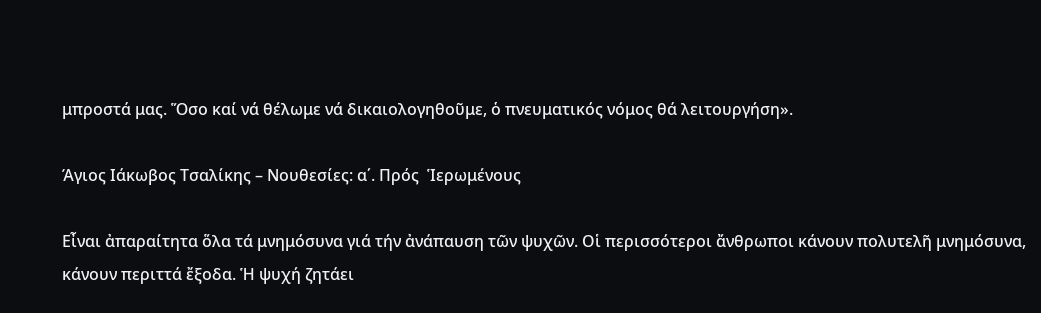μπροστά μας. Ὅσο καί νά θέλωμε νά δικαιολογηθοῦμε, ὁ πνευματικός νόμος θά λειτουργήση».

Άγιος Ιάκωβος Τσαλίκης – Νουθεσίες: α΄. Πρός  Ἱερωμένους

Εἶναι ἀπαραίτητα ὅλα τά μνημόσυνα γιά τήν ἀνάπαυση τῶν ψυχῶν. Οἱ περισσότεροι ἄνθρωποι κάνουν πολυτελῆ μνημόσυνα, κάνουν περιττά ἔξοδα. Ἡ ψυχή ζητάει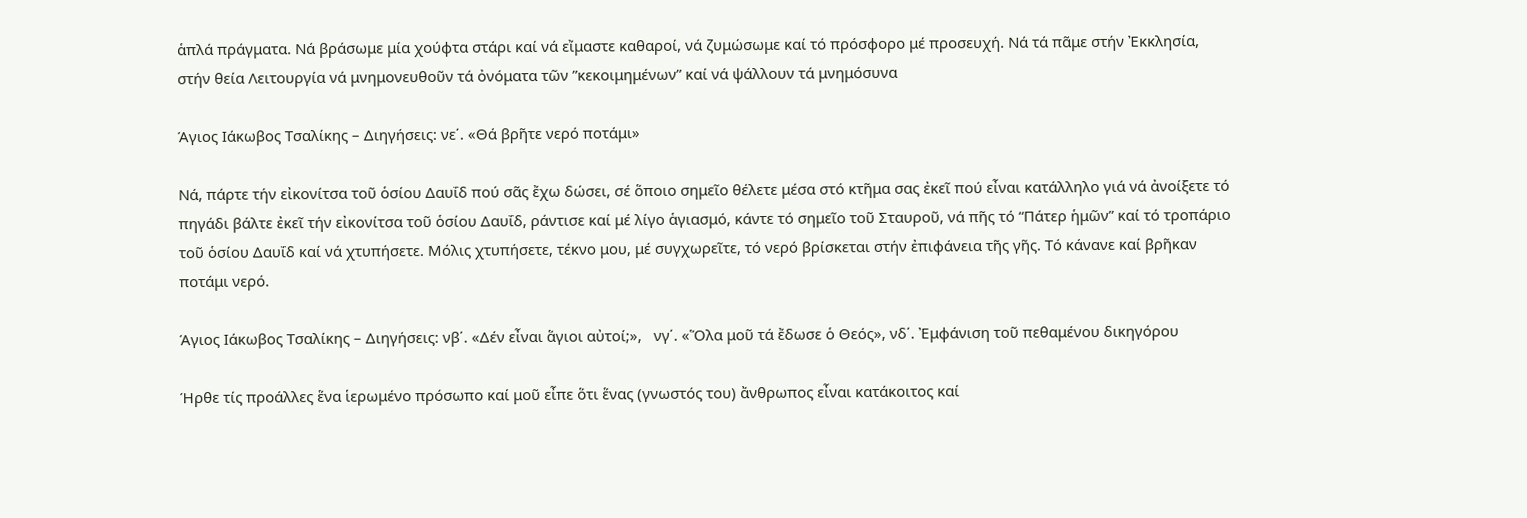ἁπλά πράγματα. Νά βράσωμε μία χούφτα στάρι καί νά εἴμαστε καθαροί, νά ζυμώσωμε καί τό πρόσφορο μέ προσευχή. Νά τά πᾶμε στήν Ἐκκλησία, στήν θεία Λειτουργία νά μνημονευθοῦν τά ὀνόματα τῶν ”κεκοιμημένων” καί νά ψάλλουν τά μνημόσυνα

Άγιος Ιάκωβος Τσαλίκης – Διηγήσεις: νε΄. «Θά βρῆτε νερό ποτάμι»

Νά, πάρτε τήν εἰκονίτσα τοῦ ὁσίου Δαυΐδ πού σᾶς ἔχω δώσει, σέ ὅποιο σημεῖο θέλετε μέσα στό κτῆμα σας ἐκεῖ πού εἶναι κατάλληλο γιά νά ἀνοίξετε τό πηγάδι βάλτε ἐκεῖ τήν εἰκονίτσα τοῦ ὁσίου Δαυΐδ, ράντισε καί μέ λίγο ἁγιασμό, κάντε τό σημεῖο τοῦ Σταυροῦ, νά πῆς τό “Πάτερ ἡμῶν” καί τό τροπάριο τοῦ ὁσίου Δαυΐδ καί νά χτυπήσετε. Μόλις χτυπήσετε, τέκνο μου, μέ συγχωρεῖτε, τό νερό βρίσκεται στήν ἐπιφάνεια τῆς γῆς. Τό κάνανε καί βρῆκαν ποτάμι νερό.

Άγιος Ιάκωβος Τσαλίκης – Διηγήσεις: νβ΄. «Δέν εἶναι ἅγιοι αὐτοί;»,   νγ΄. «Ὅλα μοῦ τά ἔδωσε ὁ Θεός», νδ΄. Ἐμφάνιση τοῦ πεθαμένου δικηγόρου

Ήρθε τίς προάλλες ἕνα ἱερωμένο πρόσωπο καί μοῦ εἶπε ὅτι ἕνας (γνωστός του) ἄνθρωπος εἶναι κατάκοιτος καί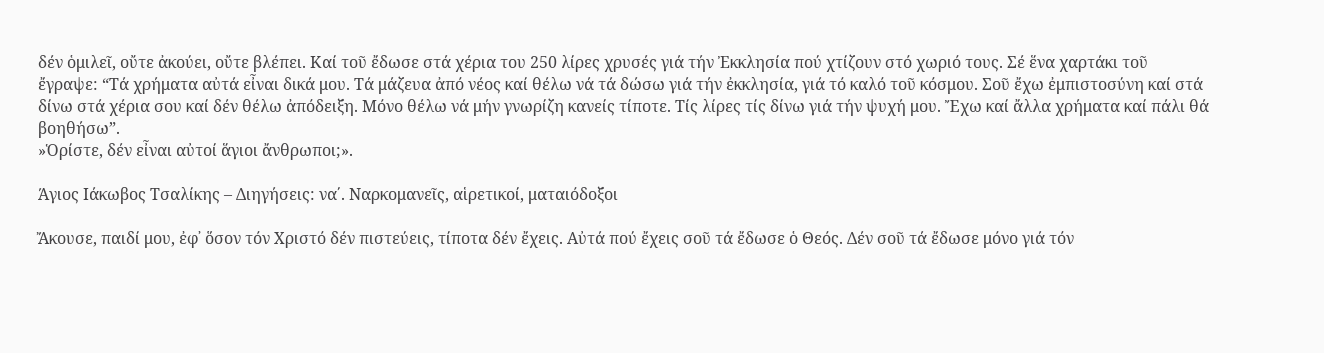δέν ὁμιλεῖ, οὔτε ἀκούει, οὔτε βλέπει. Καί τοῦ ἔδωσε στά χέρια του 250 λίρες χρυσές γιά τήν Ἐκκλησία πού χτίζουν στό χωριό τους. Σέ ἕνα χαρτάκι τοῦ ἔγραψε: “Τά χρήματα αὐτά εἶναι δικά μου. Τά μάζευα ἀπό νέος καί θέλω νά τά δώσω γιά τήν ἐκκλησία, γιά τό καλό τοῦ κόσμου. Σοῦ ἔχω ἐμπιστοσύνη καί στά δίνω στά χέρια σου καί δέν θέλω ἀπόδειξη. Μόνο θέλω νά μήν γνωρίζη κανείς τίποτε. Τίς λίρες τίς δίνω γιά τήν ψυχή μου. Ἔχω καί ἄλλα χρήματα καί πάλι θά βοηθήσω”.
»Ὁρίστε, δέν εἶναι αὐτοί ἅγιοι ἄνθρωποι;».

Άγιος Ιάκωβος Τσαλίκης – Διηγήσεις: να΄. Ναρκομανεῖς, αἱρετικοί, ματαιόδοξοι

Ἄκουσε, παιδί μου, ἐφ᾽ ὅσον τόν Χριστό δέν πιστεύεις, τίποτα δέν ἔχεις. Αὐτά πού ἔχεις σοῦ τά ἔδωσε ὁ Θεός. Δέν σοῦ τά ἔδωσε μόνο γιά τόν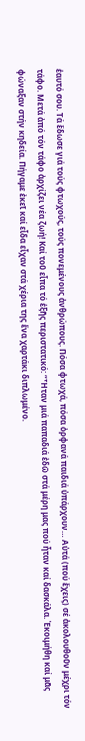ἑαυτό σου. Τά ἔδωσε γιά τούς φτωχούς, τούς πονεμένους ἀνθρώπους. Πόσα φτωχά, πόσα ὀρφανά παιδιά ὑπάρχουν… Αὐτά (πού ἔχεις) σέ ἀκολουθοῦν μέχρι τόν τάφο. Μετά ἀπό τόν τάφο ἀρχίζει νέα ζωή! Καί τοῦ εἶπα τό ἑξῆς περιστατικό: “Ἦταν μιά παπαδιά ἐδῶ στά μέρη μας πού ἦταν καί δασκάλα. Ἐκοιμήθη καί μᾶς φώναξαν στήν κηδεία. Πήγαμε ἐκεῖ καί εἶδα εἶχαν στά χέρια της ἕνα χαρτάκι διπλωμένο.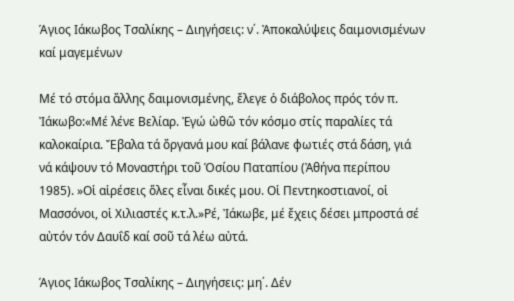Άγιος Ιάκωβος Τσαλίκης – Διηγήσεις: ν΄. Ἀποκαλύψεις δαιμονισμένων καί μαγεμένων

Μέ τό στόμα ἄλλης δαιμονισμένης, ἔλεγε ὁ διάβολος πρός τόν π. Ἰάκωβο:«Μέ λένε Βελίαρ. Ἐγώ ὠθῶ τόν κόσμο στίς παραλίες τά καλοκαίρια. Ἔβαλα τά ὄργανά μου καί βάλανε φωτιές στά δάση, γιά νά κάψουν τό Μοναστήρι τοῦ Ὁσίου Παταπίου (Ἀθήνα περίπου 1985). »Οἱ αἱρέσεις ὅλες εἶναι δικές μου. Οἱ Πεντηκοστιανοί, οἱ Μασσόνοι, οἱ Χιλιαστές κ.τ.λ.»Ρέ, Ἰάκωβε, μέ ἔχεις δέσει μπροστά σέ αὐτόν τόν Δαυΐδ καί σοῦ τά λέω αὐτά.

Άγιος Ιάκωβος Τσαλίκης – Διηγήσεις: μη΄. Δέν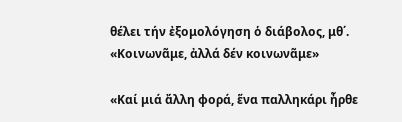θέλει τήν ἐξομολόγηση ὁ διάβολος, μθ΄. «Κοινωνᾶμε, ἀλλά δέν κοινωνᾶμε»

«Καί μιά ἄλλη φορά, ἕνα παλληκάρι ἦρθε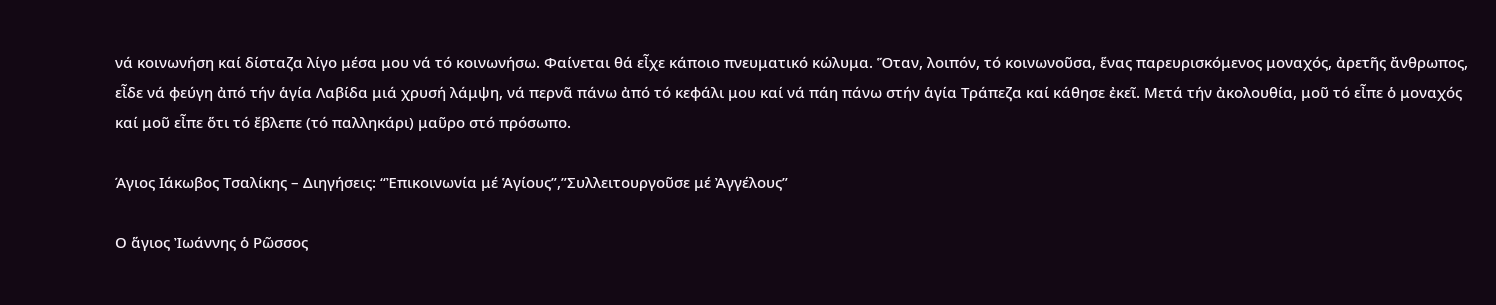νά κοινωνήση καί δίσταζα λίγο μέσα μου νά τό κοινωνήσω. Φαίνεται θά εἶχε κάποιο πνευματικό κώλυμα. Ὅταν, λοιπόν, τό κοινωνοῦσα, ἕνας παρευρισκόμενος μοναχός, ἀρετῆς ἄνθρωπος, εἶδε νά φεύγη ἀπό τήν ἁγία Λαβίδα μιά χρυσή λάμψη, νά περνᾶ πάνω ἀπό τό κεφάλι μου καί νά πάη πάνω στήν ἁγία Τράπεζα καί κάθησε ἐκεῖ. Μετά τήν ἀκολουθία, μοῦ τό εἶπε ὁ μοναχός καί μοῦ εἶπε ὅτι τό ἔβλεπε (τό παλληκάρι) μαῦρο στό πρόσωπο.

Άγιος Ιάκωβος Τσαλίκης – Διηγήσεις: “Ἐπικοινωνία μέ Ἁγίους”,”Συλλειτουργοῦσε μέ Ἀγγέλους”

Ο ἅγιος Ἰωάννης ὁ Ρῶσσος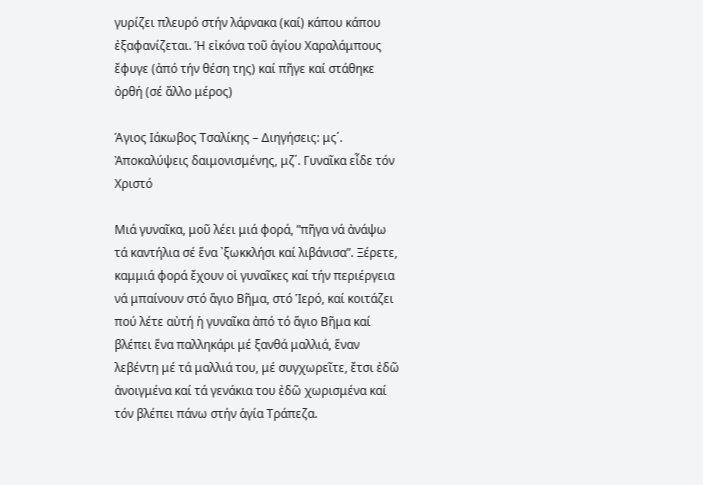γυρίζει πλευρό στήν λάρνακα (καί) κάπου κάπου ἐξαφανίζεται. Ἡ εἰκόνα τοῦ ἁγίου Χαραλάμπους ἔφυγε (ἀπό τήν θέση της) καί πῆγε καί στάθηκε ὀρθή (σέ ἄλλο μέρος)

Άγιος Ιάκωβος Τσαλίκης – Διηγήσεις: μς΄. Ἀποκαλύψεις δαιμονισμένης, μζ΄. Γυναῖκα εἶδε τόν Χριστό

Μιά γυναῖκα, μοῦ λέει μιά φορά, ”πῆγα νά ἀνάψω τά καντήλια σέ ἕνα ᾽ξωκκλήσι καί λιβάνισα”. Ξέρετε, καμμιά φορά ἔχουν οἱ γυναῖκες καί τήν περιέργεια νά μπαίνουν στό ἅγιο Βῆμα, στό Ἱερό, καί κοιτάζει πού λέτε αὐτή ἡ γυναῖκα ἀπό τό ἅγιο Βῆμα καί βλέπει ἕνα παλληκάρι μέ ξανθά μαλλιά, ἕναν λεβέντη μέ τά μαλλιά του, μέ συγχωρεῖτε, ἔτσι ἐδῶ ἀνοιγμένα καί τά γενάκια του ἐδῶ χωρισμένα καί τόν βλέπει πάνω στήν ἁγία Τράπεζα.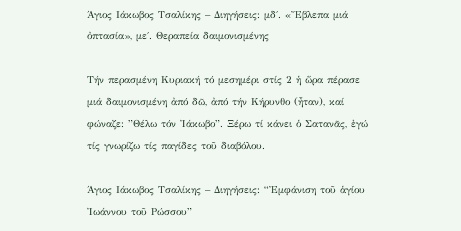Άγιος Ιάκωβος Τσαλίκης – Διηγήσεις: μδ΄. «Ἔβλεπα μιά ὀπτασία», με΄. Θεραπεία δαιμονισμένης

Τήν περασμένη Κυριακή τό μεσημέρι στίς 2 ἡ ὥρα πέρασε μιά δαιμονισμένη ἀπό δῶ, ἀπό τήν Κήρυνθο (ἦταν), καί φώναζε: ”Θέλω τόν Ἰάκωβο”. Ξέρω τί κάνει ὁ Σατανᾶς, ἐγώ τίς γνωρίζω τίς παγίδες τοῦ διαβόλου.

Άγιος Ιάκωβος Τσαλίκης – Διηγήσεις: “Ἐμφάνιση τοῦ ἁγίου Ἰωάννου τοῦ Ρώσσου”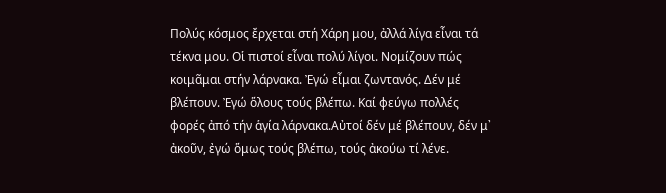Πολύς κόσμος ἔρχεται στή Χάρη μου, ἀλλά λίγα εἶναι τά τέκνα μου. Οἱ πιστοί εἶναι πολύ λίγοι. Νομίζουν πώς κοιμᾶμαι στήν λάρνακα. Ἐγώ εἶμαι ζωντανός. Δέν μέ βλέπουν. Ἐγώ ὅλους τούς βλέπω. Καί φεύγω πολλές φορές ἀπό τήν ἁγία λάρνακα.Αὐτοί δέν μέ βλέπουν, δέν μ᾽ ἀκοῦν, ἐγώ ὅμως τούς βλέπω, τούς ἀκούω τί λένε.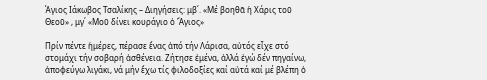Άγιος Ιάκωβος Τσαλίκης – Διηγήσεις: μβ΄. «Μέ βοηθᾶ ἡ Χάρις τοῦ Θεοῦ» , μγ΄ «Μοῦ δίνει κουράγιο ὁ Ἅγιος»

Πρίν πέντε ἡμέρες, πέρασε ἕνας ἀπό τήν Λάρισα, αὐτός εἶχε στό στομάχι τήν σοβαρή ἀσθένεια. Ζήτησε ἐμένα, ἀλλά ἐγώ δέν πηγαίνω, ἀποφεύγω λιγάκι, νά μήν ἔχω τίς φιλοδοξίες καί αὐτά καί μέ βλέπη ὁ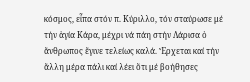κόσμος, εἶπα στόν π. Κύριλλο, τόν σταύρωσε μέ τήν ἁγία Κάρα, μέχρι νά πάη στήν Λάρισα ὁ ἄνθρωπος ἔγινε τελείως καλά. Ἔρχεται καί τήν ἄλλη μέρα πάλι καί λέει ὅτι μέ βοήθησες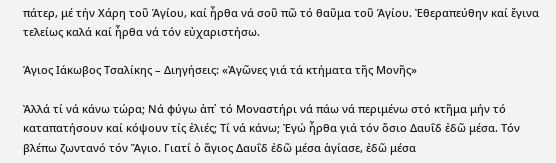πάτερ, μέ τήν Χάρη τοῦ Ἁγίου, καί ἦρθα νά σοῦ πῶ τό θαῦμα τοῦ Ἁγίου. Ἐθεραπεύθην καί ἔγινα τελείως καλά καί ἦρθα νά τόν εὐχαριστήσω.

Άγιος Ιάκωβος Τσαλίκης – Διηγήσεις: «Ἀγῶνες γιά τά κτήματα τῆς Μονῆς»

Ἀλλά τί νά κάνω τώρα; Νά φύγω ἀπ᾽ τό Μοναστήρι νά πάω νά περιμένω στό κτῆμα μήν τό καταπατήσουν καί κόψουν τίς ἐλιές; Τί νά κάνω; Ἐγώ ἦρθα γιά τόν ὅσιο Δαυΐδ ἐδῶ μέσα. Τόν βλέπω ζωντανό τόν Ἅγιο. Γιατί ὁ ἅγιος Δαυΐδ ἐδῶ μέσα ἁγίασε, ἐδῶ μέσα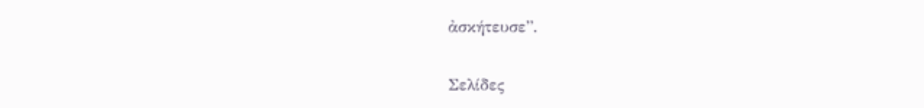ἀσκήτευσε”.

Σελίδες